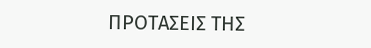ΠΡΟΤΑΣΕΙΣ ΤΗΣ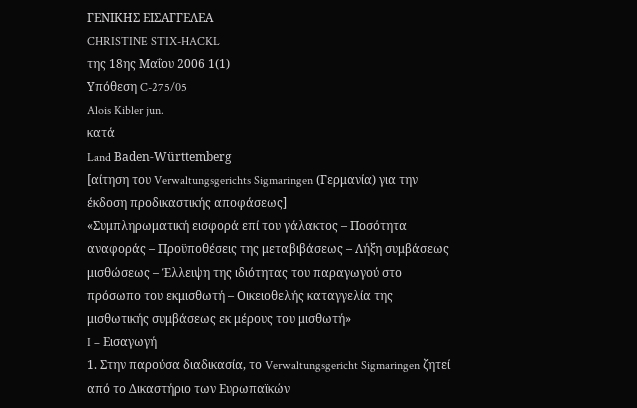ΓΕΝΙΚΗΣ ΕΙΣΑΓΓΕΛΕΑ
CHRISTINE STIX-HACKL
της 18ης Μαΐου 2006 1(1)
Υπόθεση C-275/05
Alois Kibler jun.
κατά
Land Baden-Württemberg
[αίτηση του Verwaltungsgerichts Sigmaringen (Γερμανία) για την έκδοση προδικαστικής αποφάσεως]
«Συμπληρωματική εισφορά επί του γάλακτος – Ποσότητα αναφοράς – Προϋποθέσεις της μεταβιβάσεως – Λήξη συμβάσεως μισθώσεως – Έλλειψη της ιδιότητας του παραγωγού στο πρόσωπο του εκμισθωτή – Οικειοθελής καταγγελία της μισθωτικής συμβάσεως εκ μέρους του μισθωτή»
I – Εισαγωγή
1. Στην παρούσα διαδικασία, το Verwaltungsgericht Sigmaringen ζητεί από το Δικαστήριο των Ευρωπαϊκών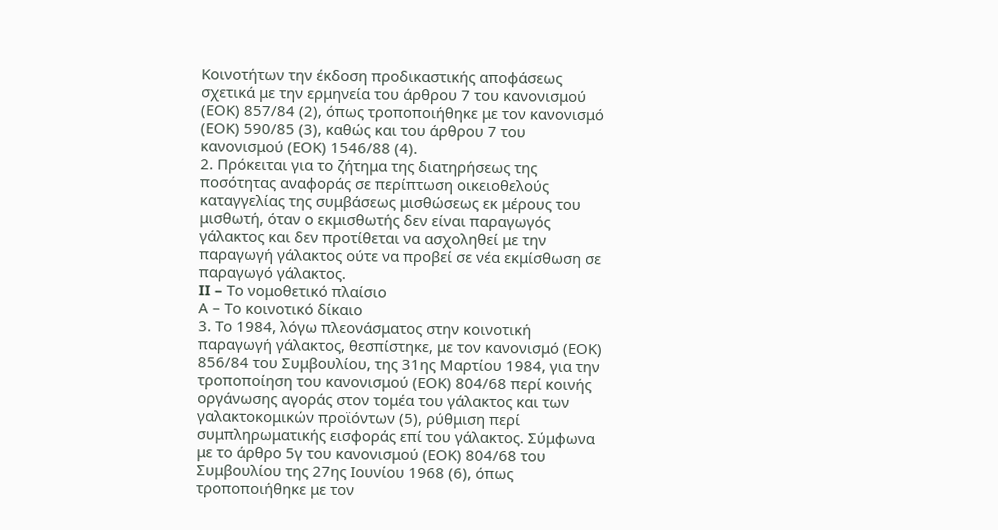Κοινοτήτων την έκδοση προδικαστικής αποφάσεως σχετικά με την ερμηνεία του άρθρου 7 του κανονισμού (ΕΟΚ) 857/84 (2), όπως τροποποιήθηκε με τον κανονισμό (ΕΟΚ) 590/85 (3), καθώς και του άρθρου 7 του κανονισμού (ΕΟΚ) 1546/88 (4).
2. Πρόκειται για το ζήτημα της διατηρήσεως της ποσότητας αναφοράς σε περίπτωση οικειοθελούς καταγγελίας της συμβάσεως μισθώσεως εκ μέρους του μισθωτή, όταν ο εκμισθωτής δεν είναι παραγωγός γάλακτος και δεν προτίθεται να ασχοληθεί με την παραγωγή γάλακτος ούτε να προβεί σε νέα εκμίσθωση σε παραγωγό γάλακτος.
II – Το νομοθετικό πλαίσιο
Α – Το κοινοτικό δίκαιο
3. Το 1984, λόγω πλεονάσματος στην κοινοτική παραγωγή γάλακτος, θεσπίστηκε, με τον κανονισμό (ΕΟΚ) 856/84 του Συμβουλίου, της 31ης Μαρτίου 1984, για την τροποποίηση του κανονισμού (ΕΟΚ) 804/68 περί κοινής οργάνωσης αγοράς στον τομέα του γάλακτος και των γαλακτοκομικών προϊόντων (5), ρύθμιση περί συμπληρωματικής εισφοράς επί του γάλακτος. Σύμφωνα με το άρθρο 5γ του κανονισμού (ΕΟΚ) 804/68 του Συμβουλίου της 27ης Ιουνίου 1968 (6), όπως τροποποιήθηκε με τον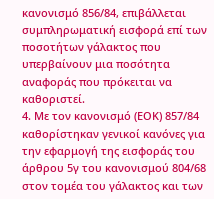κανονισμό 856/84, επιβάλλεται συμπληρωματική εισφορά επί των ποσοτήτων γάλακτος που υπερβαίνουν μια ποσότητα αναφοράς που πρόκειται να καθοριστεί.
4. Με τον κανονισμό (ΕΟΚ) 857/84 καθορίστηκαν γενικοί κανόνες για την εφαρμογή της εισφοράς του άρθρου 5γ του κανονισμού 804/68 στον τομέα του γάλακτος και των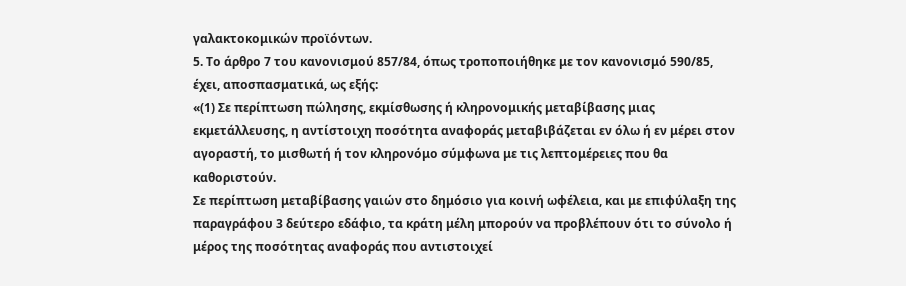γαλακτοκομικών προϊόντων.
5. Το άρθρο 7 του κανονισμού 857/84, όπως τροποποιήθηκε με τον κανονισμό 590/85, έχει, αποσπασματικά, ως εξής:
«(1) Σε περίπτωση πώλησης, εκμίσθωσης ή κληρονομικής μεταβίβασης μιας εκμετάλλευσης, η αντίστοιχη ποσότητα αναφοράς μεταβιβάζεται εν όλω ή εν μέρει στον αγοραστή, το μισθωτή ή τον κληρονόμο σύμφωνα με τις λεπτομέρειες που θα καθοριστούν.
Σε περίπτωση μεταβίβασης γαιών στο δημόσιο για κοινή ωφέλεια, και με επιφύλαξη της παραγράφου 3 δεύτερο εδάφιο, τα κράτη μέλη μπορούν να προβλέπουν ότι το σύνολο ή μέρος της ποσότητας αναφοράς που αντιστοιχεί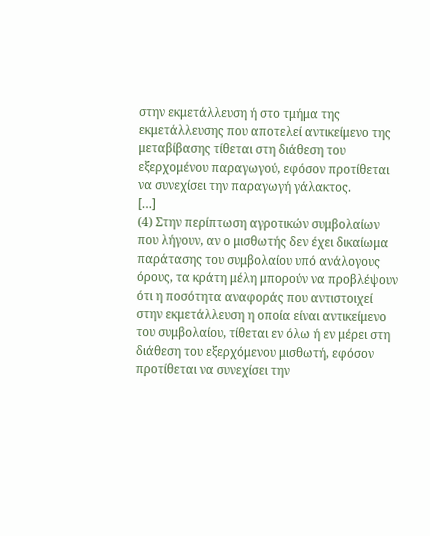στην εκμετάλλευση ή στο τμήμα της εκμετάλλευσης που αποτελεί αντικείμενο της μεταβίβασης τίθεται στη διάθεση του εξερχομένου παραγωγού, εφόσον προτίθεται να συνεχίσει την παραγωγή γάλακτος.
[…]
(4) Στην περίπτωση αγροτικών συμβολαίων που λήγουν, αν ο μισθωτής δεν έχει δικαίωμα παράτασης του συμβολαίου υπό ανάλογους όρους, τα κράτη μέλη μπορούν να προβλέψουν ότι η ποσότητα αναφοράς που αντιστοιχεί στην εκμετάλλευση η οποία είναι αντικείμενο του συμβολαίου, τίθεται εν όλω ή εν μέρει στη διάθεση του εξερχόμενου μισθωτή, εφόσον προτίθεται να συνεχίσει την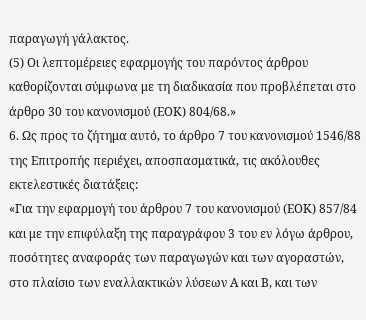παραγωγή γάλακτος.
(5) Οι λεπτομέρειες εφαρμογής του παρόντος άρθρου καθορίζονται σύμφωνα με τη διαδικασία που προβλέπεται στο άρθρο 30 του κανονισμού (ΕΟΚ) 804/68.»
6. Ως προς το ζήτημα αυτό, το άρθρο 7 του κανονισμού 1546/88 της Επιτροπής περιέχει, αποσπασματικά, τις ακόλουθες εκτελεστικές διατάξεις:
«Για την εφαρμογή του άρθρου 7 του κανονισμού (ΕΟΚ) 857/84 και με την επιφύλαξη της παραγράφου 3 του εν λόγω άρθρου, ποσότητες αναφοράς των παραγωγών και των αγοραστών, στο πλαίσιο των εναλλακτικών λύσεων Α και Β, και των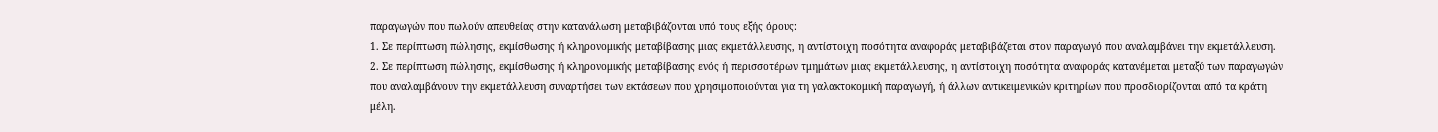παραγωγών που πωλούν απευθείας στην κατανάλωση μεταβιβάζονται υπό τους εξής όρους:
1. Σε περίπτωση πώλησης, εκμίσθωσης ή κληρονομικής μεταβίβασης μιας εκμετάλλευσης, η αντίστοιχη ποσότητα αναφοράς μεταβιβάζεται στον παραγωγό που αναλαμβάνει την εκμετάλλευση.
2. Σε περίπτωση πώλησης, εκμίσθωσης ή κληρονομικής μεταβίβασης ενός ή περισσοτέρων τμημάτων μιας εκμετάλλευσης, η αντίστοιχη ποσότητα αναφοράς κατανέμεται μεταξύ των παραγωγών που αναλαμβάνουν την εκμετάλλευση συναρτήσει των εκτάσεων που χρησιμοποιούνται για τη γαλακτοκομική παραγωγή, ή άλλων αντικειμενικών κριτηρίων που προσδιορίζονται από τα κράτη μέλη.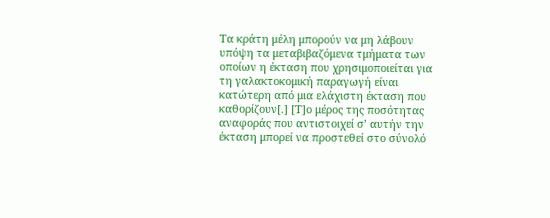Τα κράτη μέλη μπορούν να μη λάβουν υπόψη τα μεταβιβαζόμενα τμήματα των οποίων η έκταση που χρησιμοποιείται για τη γαλακτοκομική παραγωγή είναι κατώτερη από μια ελάχιστη έκταση που καθορίζουν[.] [Τ]ο μέρος της ποσότητας αναφοράς που αντιστοιχεί σ’ αυτήν την έκταση μπορεί να προστεθεί στο σύνολό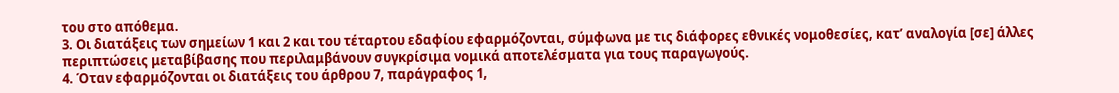του στο απόθεμα.
3. Οι διατάξεις των σημείων 1 και 2 και του τέταρτου εδαφίου εφαρμόζονται, σύμφωνα με τις διάφορες εθνικές νομοθεσίες, κατ’ αναλογία [σε] άλλες περιπτώσεις μεταβίβασης που περιλαμβάνουν συγκρίσιμα νομικά αποτελέσματα για τους παραγωγούς.
4. Όταν εφαρμόζονται οι διατάξεις του άρθρου 7, παράγραφος 1,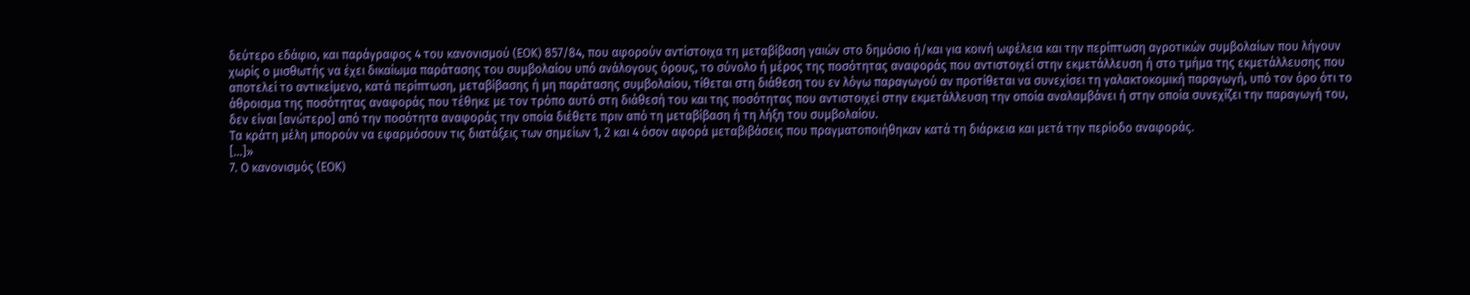δεύτερο εδάφιο, και παράγραφος 4 του κανονισμού (ΕΟΚ) 857/84, που αφορούν αντίστοιχα τη μεταβίβαση γαιών στο δημόσιο ή/και για κοινή ωφέλεια και την περίπτωση αγροτικών συμβολαίων που λήγουν χωρίς ο μισθωτής να έχει δικαίωμα παράτασης του συμβολαίου υπό ανάλογους όρους, το σύνολο ή μέρος της ποσότητας αναφοράς που αντιστοιχεί στην εκμετάλλευση ή στο τμήμα της εκμετάλλευσης που αποτελεί το αντικείμενο, κατά περίπτωση, μεταβίβασης ή μη παράτασης συμβολαίου, τίθεται στη διάθεση του εν λόγω παραγωγού αν προτίθεται να συνεχίσει τη γαλακτοκομική παραγωγή, υπό τον όρο ότι το άθροισμα της ποσότητας αναφοράς που τέθηκε με τον τρόπο αυτό στη διάθεσή του και της ποσότητας που αντιστοιχεί στην εκμετάλλευση την οποία αναλαμβάνει ή στην οποία συνεχίζει την παραγωγή του, δεν είναι [ανώτερο] από την ποσότητα αναφοράς την οποία διέθετε πριν από τη μεταβίβαση ή τη λήξη του συμβολαίου.
Τα κράτη μέλη μπορούν να εφαρμόσουν τις διατάξεις των σημείων 1, 2 και 4 όσον αφορά μεταβιβάσεις που πραγματοποιήθηκαν κατά τη διάρκεια και μετά την περίοδο αναφοράς.
[…]»
7. Ο κανονισμός (ΕΟΚ)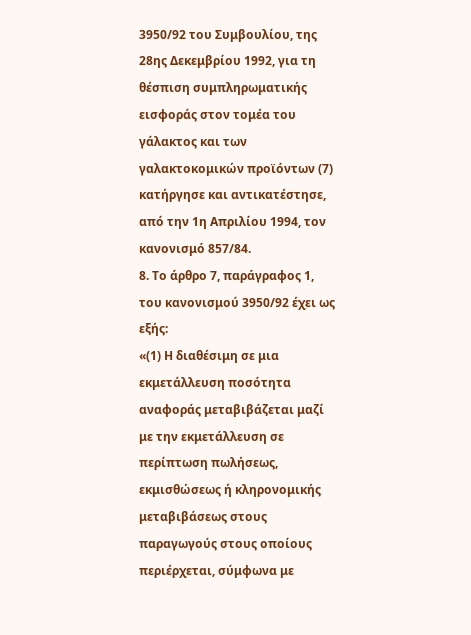3950/92 του Συμβουλίου, της 28ης Δεκεμβρίου 1992, για τη θέσπιση συμπληρωματικής εισφοράς στον τομέα του γάλακτος και των γαλακτοκομικών προϊόντων (7) κατήργησε και αντικατέστησε, από την 1η Απριλίου 1994, τον κανονισμό 857/84.
8. Το άρθρο 7, παράγραφος 1, του κανονισμού 3950/92 έχει ως εξής:
«(1) Η διαθέσιμη σε μια εκμετάλλευση ποσότητα αναφοράς μεταβιβάζεται μαζί με την εκμετάλλευση σε περίπτωση πωλήσεως, εκμισθώσεως ή κληρονομικής μεταβιβάσεως στους παραγωγούς στους οποίους περιέρχεται, σύμφωνα με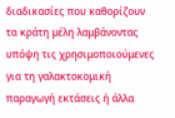διαδικασίες που καθορίζουν τα κράτη μέλη λαμβάνοντας υπόψη τις χρησιμοποιούμενες για τη γαλακτοκομική παραγωγή εκτάσεις ή άλλα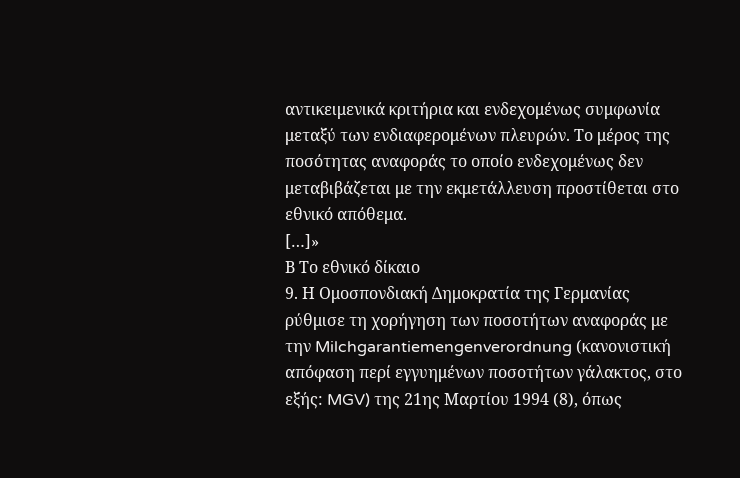αντικειμενικά κριτήρια και ενδεχομένως συμφωνία μεταξύ των ενδιαφερομένων πλευρών. Το μέρος της ποσότητας αναφοράς το οποίο ενδεχομένως δεν μεταβιβάζεται με την εκμετάλλευση προστίθεται στο εθνικό απόθεμα.
[…]»
Β Το εθνικό δίκαιο
9. Η Ομοσπονδιακή Δημοκρατία της Γερμανίας ρύθμισε τη χορήγηση των ποσοτήτων αναφοράς με την Milchgarantiemengenverordnung (κανονιστική απόφαση περί εγγυημένων ποσοτήτων γάλακτος, στο εξής: MGV) της 21ης Μαρτίου 1994 (8), όπως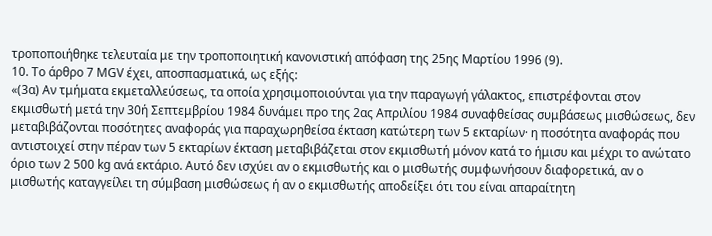τροποποιήθηκε τελευταία με την τροποποιητική κανονιστική απόφαση της 25ης Μαρτίου 1996 (9).
10. Το άρθρο 7 MGV έχει, αποσπασματικά, ως εξής:
«(3α) Αν τμήματα εκμεταλλεύσεως, τα οποία χρησιμοποιούνται για την παραγωγή γάλακτος, επιστρέφονται στον εκμισθωτή μετά την 30ή Σεπτεμβρίου 1984 δυνάμει προ της 2ας Απριλίου 1984 συναφθείσας συμβάσεως μισθώσεως, δεν μεταβιβάζονται ποσότητες αναφοράς για παραχωρηθείσα έκταση κατώτερη των 5 εκταρίων· η ποσότητα αναφοράς που αντιστοιχεί στην πέραν των 5 εκταρίων έκταση μεταβιβάζεται στον εκμισθωτή μόνον κατά το ήμισυ και μέχρι το ανώτατο όριο των 2 500 kg ανά εκτάριο. Αυτό δεν ισχύει αν ο εκμισθωτής και ο μισθωτής συμφωνήσουν διαφορετικά, αν ο μισθωτής καταγγείλει τη σύμβαση μισθώσεως ή αν ο εκμισθωτής αποδείξει ότι του είναι απαραίτητη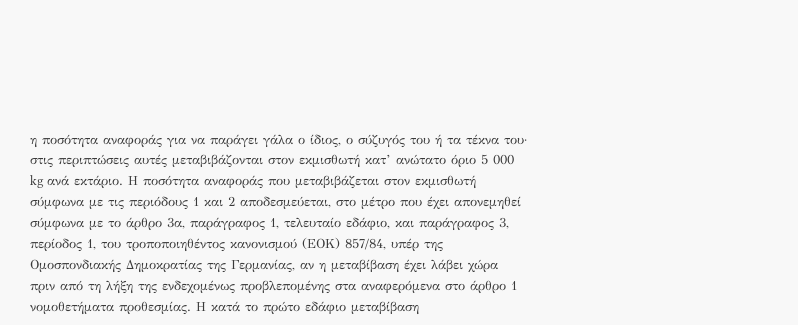η ποσότητα αναφοράς για να παράγει γάλα ο ίδιος, ο σύζυγός του ή τα τέκνα του· στις περιπτώσεις αυτές μεταβιβάζονται στον εκμισθωτή κατ’ ανώτατο όριο 5 000 kg ανά εκτάριο. Η ποσότητα αναφοράς που μεταβιβάζεται στον εκμισθωτή σύμφωνα με τις περιόδους 1 και 2 αποδεσμεύεται, στο μέτρο που έχει απονεμηθεί σύμφωνα με το άρθρο 3α, παράγραφος 1, τελευταίο εδάφιο, και παράγραφος 3, περίοδος 1, του τροποποιηθέντος κανονισμού (ΕΟΚ) 857/84, υπέρ της Ομοσπονδιακής Δημοκρατίας της Γερμανίας, αν η μεταβίβαση έχει λάβει χώρα πριν από τη λήξη της ενδεχομένως προβλεπομένης στα αναφερόμενα στο άρθρο 1 νομοθετήματα προθεσμίας. Η κατά το πρώτο εδάφιο μεταβίβαση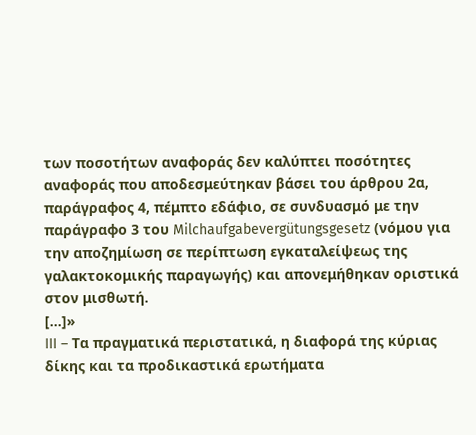των ποσοτήτων αναφοράς δεν καλύπτει ποσότητες αναφοράς που αποδεσμεύτηκαν βάσει του άρθρου 2α, παράγραφος 4, πέμπτο εδάφιο, σε συνδυασμό με την παράγραφο 3 του Milchaufgabevergütungsgesetz (νόμου για την αποζημίωση σε περίπτωση εγκαταλείψεως της γαλακτοκομικής παραγωγής) και απονεμήθηκαν οριστικά στον μισθωτή.
[…]»
III – Τα πραγματικά περιστατικά, η διαφορά της κύριας δίκης και τα προδικαστικά ερωτήματα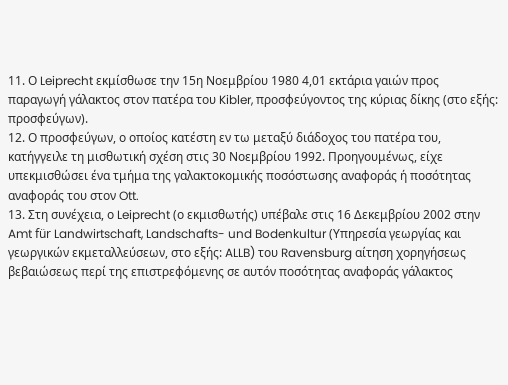11. Ο Leiprecht εκμίσθωσε την 15η Νοεμβρίου 1980 4,01 εκτάρια γαιών προς παραγωγή γάλακτος στον πατέρα του Kibler, προσφεύγοντος της κύριας δίκης (στο εξής: προσφεύγων).
12. Ο προσφεύγων, ο οποίος κατέστη εν τω μεταξύ διάδοχος του πατέρα του, κατήγγειλε τη μισθωτική σχέση στις 30 Νοεμβρίου 1992. Προηγουμένως, είχε υπεκμισθώσει ένα τμήμα της γαλακτοκομικής ποσόστωσης αναφοράς ή ποσότητας αναφοράς του στον Ott.
13. Στη συνέχεια, ο Leiprecht (ο εκμισθωτής) υπέβαλε στις 16 Δεκεμβρίου 2002 στην Amt für Landwirtschaft, Landschafts- und Bodenkultur (Υπηρεσία γεωργίας και γεωργικών εκμεταλλεύσεων, στο εξής: ALLB) του Ravensburg αίτηση χορηγήσεως βεβαιώσεως περί της επιστρεφόμενης σε αυτόν ποσότητας αναφοράς γάλακτος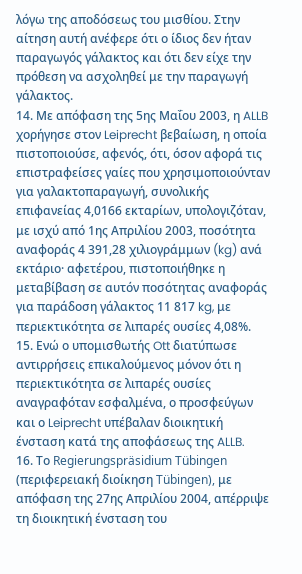λόγω της αποδόσεως του μισθίου. Στην αίτηση αυτή ανέφερε ότι ο ίδιος δεν ήταν παραγωγός γάλακτος και ότι δεν είχε την πρόθεση να ασχοληθεί με την παραγωγή γάλακτος.
14. Με απόφαση της 5ης Μαΐου 2003, η ALLB χορήγησε στον Leiprecht βεβαίωση, η οποία πιστοποιούσε, αφενός, ότι, όσον αφορά τις επιστραφείσες γαίες που χρησιμοποιούνταν για γαλακτοπαραγωγή, συνολικής επιφανείας 4,0166 εκταρίων, υπολογιζόταν, με ισχύ από 1ης Απριλίου 2003, ποσότητα αναφοράς 4 391,28 χιλιογράμμων (kg) ανά εκτάριο· αφετέρου, πιστοποιήθηκε η μεταβίβαση σε αυτόν ποσότητας αναφοράς για παράδοση γάλακτος 11 817 kg, με περιεκτικότητα σε λιπαρές ουσίες 4,08%.
15. Ενώ ο υπομισθωτής Ott διατύπωσε αντιρρήσεις επικαλούμενος μόνον ότι η περιεκτικότητα σε λιπαρές ουσίες αναγραφόταν εσφαλμένα, ο προσφεύγων και ο Leiprecht υπέβαλαν διοικητική ένσταση κατά της αποφάσεως της ALLB.
16. Το Regierungspräsidium Tübingen (περιφερειακή διοίκηση Tübingen), με απόφαση της 27ης Απριλίου 2004, απέρριψε τη διοικητική ένσταση του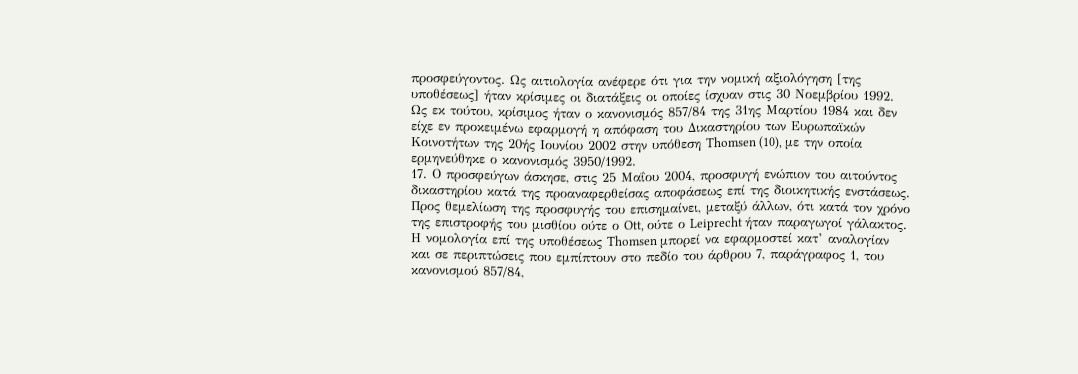προσφεύγοντος. Ως αιτιολογία ανέφερε ότι για την νομική αξιολόγηση [της υποθέσεως] ήταν κρίσιμες οι διατάξεις οι οποίες ίσχυαν στις 30 Νοεμβρίου 1992. Ως εκ τούτου, κρίσιμος ήταν ο κανονισμός 857/84 της 31ης Μαρτίου 1984 και δεν είχε εν προκειμένω εφαρμογή η απόφαση του Δικαστηρίου των Ευρωπαϊκών Κοινοτήτων της 20ής Ιουνίου 2002 στην υπόθεση Thomsen (10), με την οποία ερμηνεύθηκε ο κανονισμός 3950/1992.
17. Ο προσφεύγων άσκησε, στις 25 Μαΐου 2004, προσφυγή ενώπιον του αιτούντος δικαστηρίου κατά της προαναφερθείσας αποφάσεως επί της διοικητικής ενστάσεως. Προς θεμελίωση της προσφυγής του επισημαίνει, μεταξύ άλλων, ότι κατά τον χρόνο της επιστροφής του μισθίου ούτε ο Ott, ούτε ο Leiprecht ήταν παραγωγοί γάλακτος. Η νομολογία επί της υποθέσεως Thomsen μπορεί να εφαρμοστεί κατ’ αναλογίαν και σε περιπτώσεις που εμπίπτουν στο πεδίο του άρθρου 7, παράγραφος 1, του κανονισμού 857/84,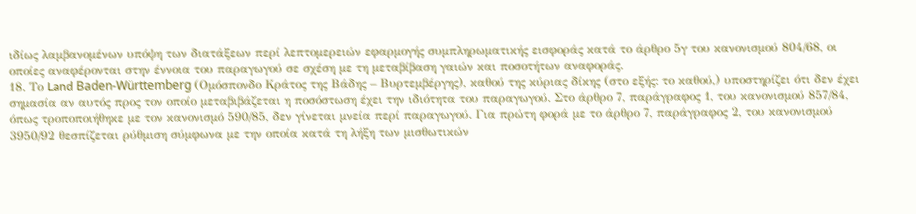ιδίως λαμβανομένων υπόψη των διατάξεων περί λεπτομερειών εφαρμογής συμπληρωματικής εισφοράς κατά το άρθρο 5γ του κανονισμού 804/68, οι οποίες αναφέρονται στην έννοια του παραγωγού σε σχέση με τη μεταβίβαση γαιών και ποσοτήτων αναφοράς.
18. Το Land Baden-Württemberg (Ομόσπονδο Κράτος της Βάδης – Βυρτεμβέργης), καθού της κύριας δίκης (στο εξής: το καθού,) υποστηρίζει ότι δεν έχει σημασία αν αυτός προς τον οποίο μεταβιβάζεται η ποσόστωση έχει την ιδιότητα του παραγωγού. Στο άρθρο 7, παράγραφος 1, του κανονισμού 857/84, όπως τροποποιήθηκε με τον κανονισμό 590/85, δεν γίνεται μνεία περί παραγωγού. Για πρώτη φορά με το άρθρο 7, παράγραφος 2, του κανονισμού 3950/92 θεσπίζεται ρύθμιση σύμφωνα με την οποία κατά τη λήξη των μισθωτικών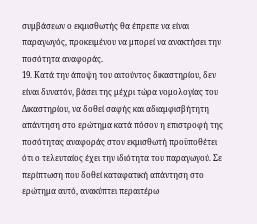συμβάσεων ο εκμισθωτής θα έπρεπε να είναι παραγωγός, προκειμένου να μπορεί να ανακτήσει την ποσότητα αναφοράς.
19. Κατά την άποψη του αιτούντος δικαστηρίου, δεν είναι δυνατόν, βάσει της μέχρι τώρα νομολογίας του Δικαστηρίου, να δοθεί σαφής και αδιαμφισβήτητη απάντηση στο ερώτημα κατά πόσον η επιστροφή της ποσότητας αναφοράς στον εκμισθωτή προϋποθέτει ότι ο τελευταίος έχει την ιδιότητα του παραγωγού. Σε περίπτωση που δοθεί καταφατική απάντηση στο ερώτημα αυτό, ανακύπτει περαιτέρω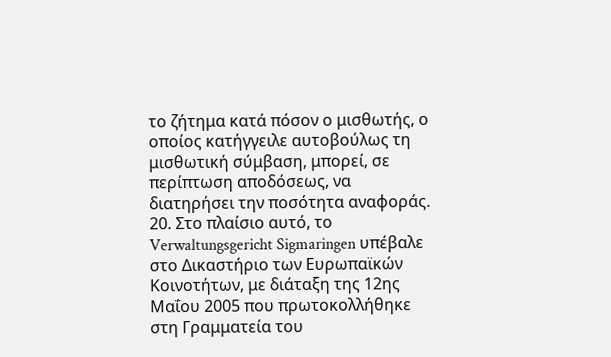το ζήτημα κατά πόσον ο μισθωτής, ο οποίος κατήγγειλε αυτοβούλως τη μισθωτική σύμβαση, μπορεί, σε περίπτωση αποδόσεως, να διατηρήσει την ποσότητα αναφοράς.
20. Στο πλαίσιο αυτό, το Verwaltungsgericht Sigmaringen υπέβαλε στο Δικαστήριο των Ευρωπαϊκών Κοινοτήτων, με διάταξη της 12ης Μαΐου 2005 που πρωτοκολλήθηκε στη Γραμματεία του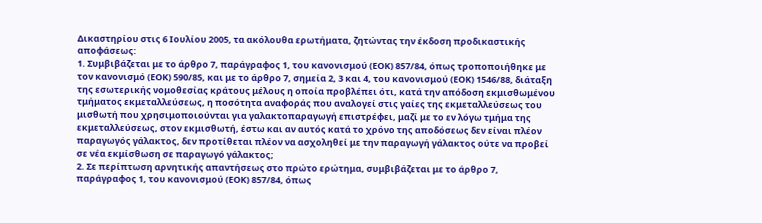Δικαστηρίου στις 6 Ιουλίου 2005, τα ακόλουθα ερωτήματα, ζητώντας την έκδοση προδικαστικής αποφάσεως:
1. Συμβιβάζεται με το άρθρο 7, παράγραφος 1, του κανονισμού (ΕΟΚ) 857/84, όπως τροποποιήθηκε με τον κανονισμό (ΕΟΚ) 590/85, και με το άρθρο 7, σημεία 2, 3 και 4, του κανονισμού (ΕΟΚ) 1546/88, διάταξη της εσωτερικής νομοθεσίας κράτους μέλους η οποία προβλέπει ότι, κατά την απόδοση εκμισθωμένου τμήματος εκμεταλλεύσεως, η ποσότητα αναφοράς που αναλογεί στις γαίες της εκμεταλλεύσεως του μισθωτή που χρησιμοποιούνται για γαλακτοπαραγωγή επιστρέφει, μαζί με το εν λόγω τμήμα της εκμεταλλεύσεως, στον εκμισθωτή, έστω και αν αυτός κατά το χρόνο της αποδόσεως δεν είναι πλέον παραγωγός γάλακτος, δεν προτίθεται πλέον να ασχοληθεί με την παραγωγή γάλακτος ούτε να προβεί σε νέα εκμίσθωση σε παραγωγό γάλακτος;
2. Σε περίπτωση αρνητικής απαντήσεως στο πρώτο ερώτημα, συμβιβάζεται με το άρθρο 7, παράγραφος 1, του κανονισμού (ΕΟΚ) 857/84, όπως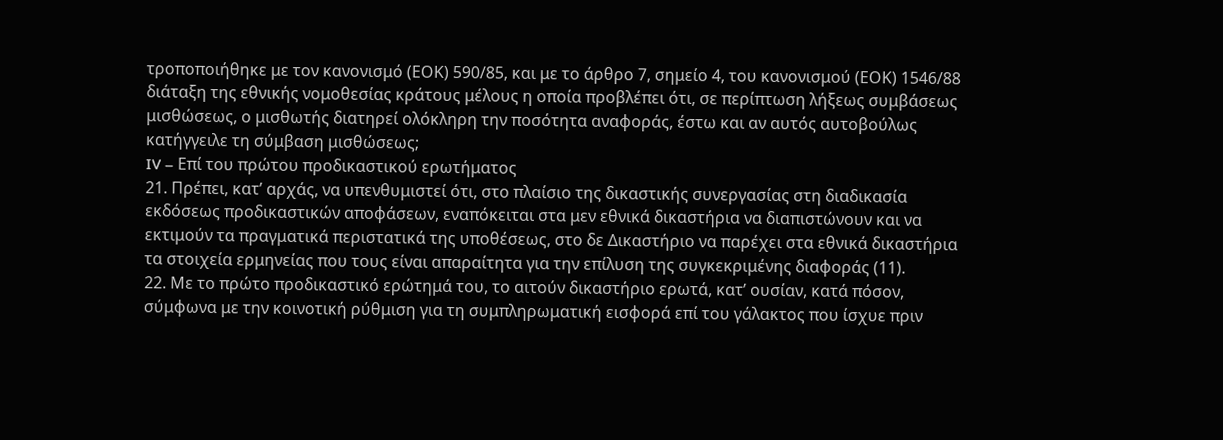τροποποιήθηκε με τον κανονισμό (ΕΟΚ) 590/85, και με το άρθρο 7, σημείο 4, του κανονισμού (ΕΟΚ) 1546/88 διάταξη της εθνικής νομοθεσίας κράτους μέλους η οποία προβλέπει ότι, σε περίπτωση λήξεως συμβάσεως μισθώσεως, ο μισθωτής διατηρεί ολόκληρη την ποσότητα αναφοράς, έστω και αν αυτός αυτοβούλως κατήγγειλε τη σύμβαση μισθώσεως;
IV – Επί του πρώτου προδικαστικού ερωτήματος
21. Πρέπει, κατ’ αρχάς, να υπενθυμιστεί ότι, στο πλαίσιο της δικαστικής συνεργασίας στη διαδικασία εκδόσεως προδικαστικών αποφάσεων, εναπόκειται στα μεν εθνικά δικαστήρια να διαπιστώνουν και να εκτιμούν τα πραγματικά περιστατικά της υποθέσεως, στο δε Δικαστήριο να παρέχει στα εθνικά δικαστήρια τα στοιχεία ερμηνείας που τους είναι απαραίτητα για την επίλυση της συγκεκριμένης διαφοράς (11).
22. Με το πρώτο προδικαστικό ερώτημά του, το αιτούν δικαστήριο ερωτά, κατ’ ουσίαν, κατά πόσον, σύμφωνα με την κοινοτική ρύθμιση για τη συμπληρωματική εισφορά επί του γάλακτος που ίσχυε πριν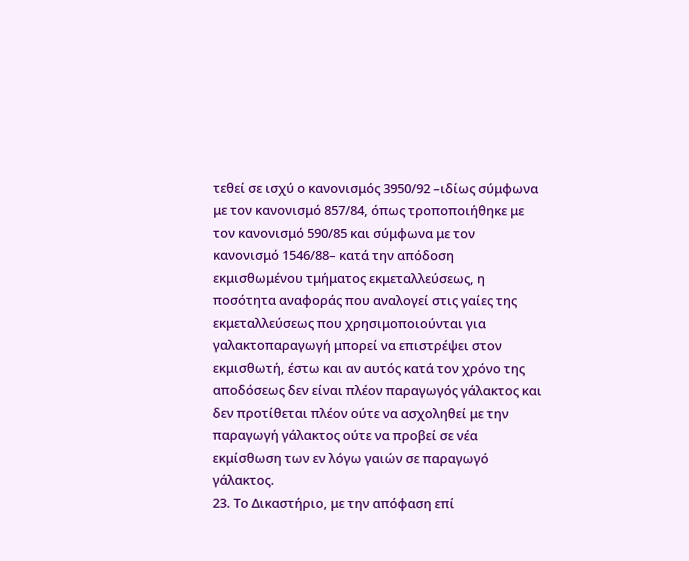τεθεί σε ισχύ ο κανονισμός 3950/92 –ιδίως σύμφωνα με τον κανονισμό 857/84, όπως τροποποιήθηκε με τον κανονισμό 590/85 και σύμφωνα με τον κανονισμό 1546/88– κατά την απόδοση εκμισθωμένου τμήματος εκμεταλλεύσεως, η ποσότητα αναφοράς που αναλογεί στις γαίες της εκμεταλλεύσεως που χρησιμοποιούνται για γαλακτοπαραγωγή μπορεί να επιστρέψει στον εκμισθωτή, έστω και αν αυτός κατά τον χρόνο της αποδόσεως δεν είναι πλέον παραγωγός γάλακτος και δεν προτίθεται πλέον ούτε να ασχοληθεί με την παραγωγή γάλακτος ούτε να προβεί σε νέα εκμίσθωση των εν λόγω γαιών σε παραγωγό γάλακτος.
23. Το Δικαστήριο, με την απόφαση επί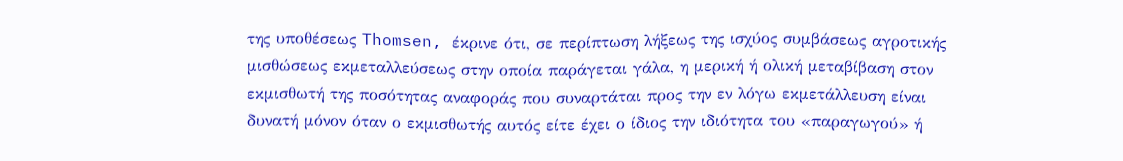της υποθέσεως Thomsen, έκρινε ότι, σε περίπτωση λήξεως της ισχύος συμβάσεως αγροτικής μισθώσεως εκμεταλλεύσεως στην οποία παράγεται γάλα, η μερική ή ολική μεταβίβαση στον εκμισθωτή της ποσότητας αναφοράς που συναρτάται προς την εν λόγω εκμετάλλευση είναι δυνατή μόνον όταν ο εκμισθωτής αυτός είτε έχει ο ίδιος την ιδιότητα του «παραγωγού» ή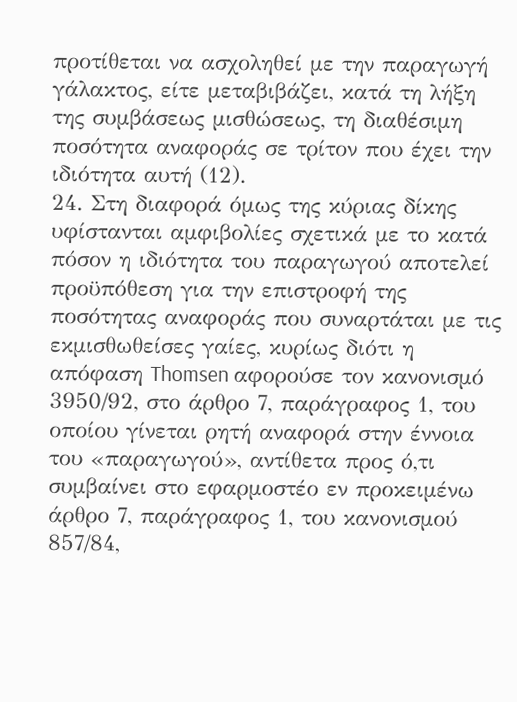προτίθεται να ασχοληθεί με την παραγωγή γάλακτος, είτε μεταβιβάζει, κατά τη λήξη της συμβάσεως μισθώσεως, τη διαθέσιμη ποσότητα αναφοράς σε τρίτον που έχει την ιδιότητα αυτή (12).
24. Στη διαφορά όμως της κύριας δίκης υφίστανται αμφιβολίες σχετικά με το κατά πόσον η ιδιότητα του παραγωγού αποτελεί προϋπόθεση για την επιστροφή της ποσότητας αναφοράς που συναρτάται με τις εκμισθωθείσες γαίες, κυρίως διότι η απόφαση Thomsen αφορούσε τον κανονισμό 3950/92, στο άρθρο 7, παράγραφος 1, του οποίου γίνεται ρητή αναφορά στην έννοια του «παραγωγού», αντίθετα προς ό,τι συμβαίνει στο εφαρμοστέο εν προκειμένω άρθρο 7, παράγραφος 1, του κανονισμού 857/84,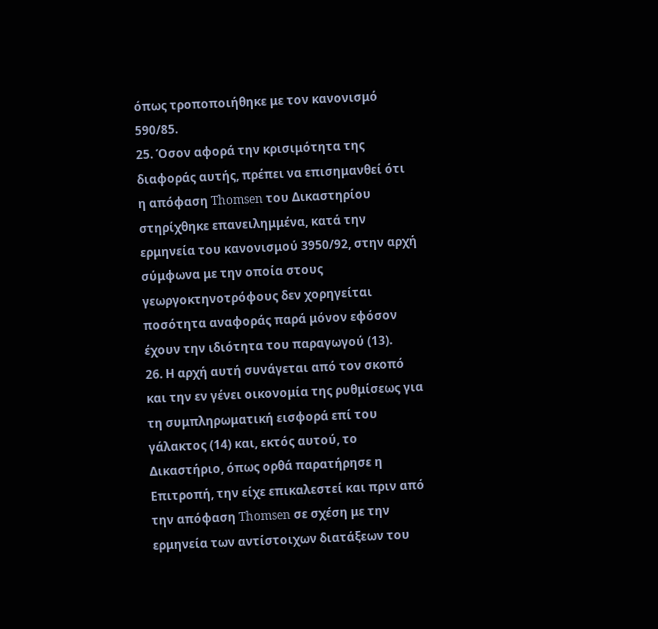όπως τροποποιήθηκε με τον κανονισμό 590/85.
25. Όσον αφορά την κρισιμότητα της διαφοράς αυτής, πρέπει να επισημανθεί ότι η απόφαση Thomsen του Δικαστηρίου στηρίχθηκε επανειλημμένα, κατά την ερμηνεία του κανονισμού 3950/92, στην αρχή σύμφωνα με την οποία στους γεωργοκτηνοτρόφους δεν χορηγείται ποσότητα αναφοράς παρά μόνον εφόσον έχουν την ιδιότητα του παραγωγού (13).
26. Η αρχή αυτή συνάγεται από τον σκοπό και την εν γένει οικονομία της ρυθμίσεως για τη συμπληρωματική εισφορά επί του γάλακτος (14) και, εκτός αυτού, το Δικαστήριο, όπως ορθά παρατήρησε η Επιτροπή, την είχε επικαλεστεί και πριν από την απόφαση Thomsen σε σχέση με την ερμηνεία των αντίστοιχων διατάξεων του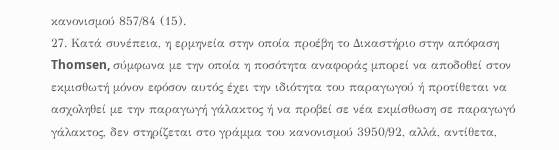κανονισμού 857/84 (15).
27. Κατά συνέπεια, η ερμηνεία στην οποία προέβη το Δικαστήριο στην απόφαση Thomsen, σύμφωνα με την οποία η ποσότητα αναφοράς μπορεί να αποδοθεί στον εκμισθωτή μόνον εφόσον αυτός έχει την ιδιότητα του παραγωγού ή προτίθεται να ασχοληθεί με την παραγωγή γάλακτος ή να προβεί σε νέα εκμίσθωση σε παραγωγό γάλακτος, δεν στηρίζεται στο γράμμα του κανονισμού 3950/92, αλλά, αντίθετα,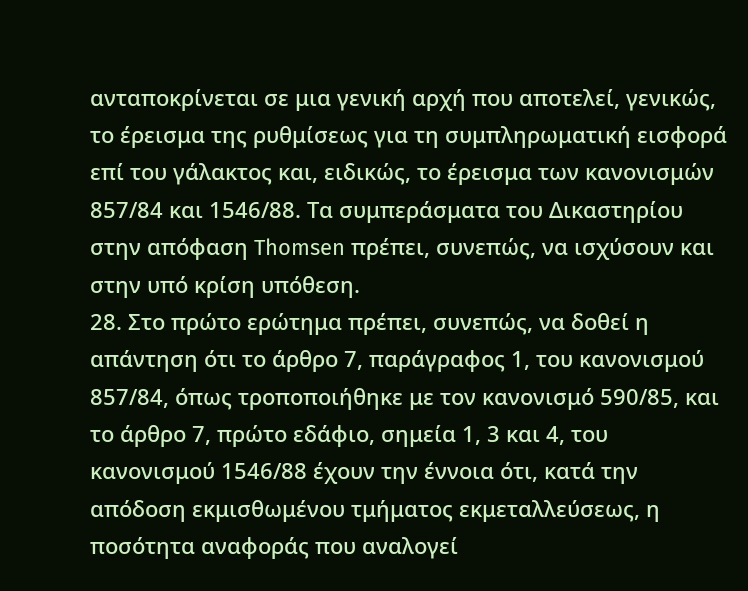ανταποκρίνεται σε μια γενική αρχή που αποτελεί, γενικώς, το έρεισμα της ρυθμίσεως για τη συμπληρωματική εισφορά επί του γάλακτος και, ειδικώς, το έρεισμα των κανονισμών 857/84 και 1546/88. Τα συμπεράσματα του Δικαστηρίου στην απόφαση Thomsen πρέπει, συνεπώς, να ισχύσουν και στην υπό κρίση υπόθεση.
28. Στο πρώτο ερώτημα πρέπει, συνεπώς, να δοθεί η απάντηση ότι το άρθρο 7, παράγραφος 1, του κανονισμού 857/84, όπως τροποποιήθηκε με τον κανονισμό 590/85, και το άρθρο 7, πρώτο εδάφιο, σημεία 1, 3 και 4, του κανονισμού 1546/88 έχουν την έννοια ότι, κατά την απόδοση εκμισθωμένου τμήματος εκμεταλλεύσεως, η ποσότητα αναφοράς που αναλογεί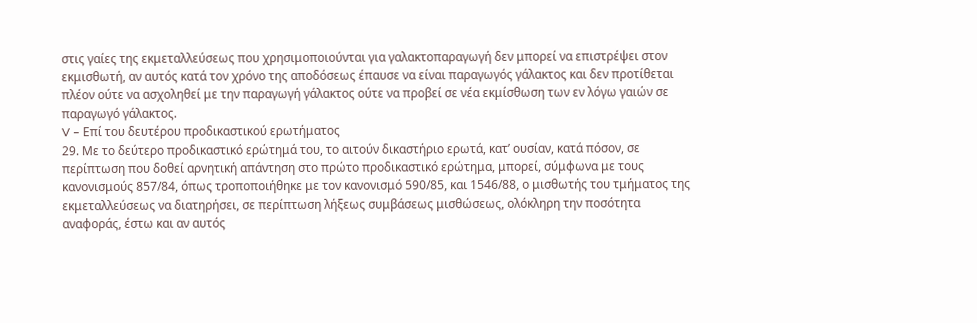στις γαίες της εκμεταλλεύσεως που χρησιμοποιούνται για γαλακτοπαραγωγή δεν μπορεί να επιστρέψει στον εκμισθωτή, αν αυτός κατά τον χρόνο της αποδόσεως έπαυσε να είναι παραγωγός γάλακτος και δεν προτίθεται πλέον ούτε να ασχοληθεί με την παραγωγή γάλακτος ούτε να προβεί σε νέα εκμίσθωση των εν λόγω γαιών σε παραγωγό γάλακτος.
V – Επί του δευτέρου προδικαστικού ερωτήματος
29. Με το δεύτερο προδικαστικό ερώτημά του, το αιτούν δικαστήριο ερωτά, κατ’ ουσίαν, κατά πόσον, σε περίπτωση που δοθεί αρνητική απάντηση στο πρώτο προδικαστικό ερώτημα, μπορεί, σύμφωνα με τους κανονισμούς 857/84, όπως τροποποιήθηκε με τον κανονισμό 590/85, και 1546/88, ο μισθωτής του τμήματος της εκμεταλλεύσεως να διατηρήσει, σε περίπτωση λήξεως συμβάσεως μισθώσεως, ολόκληρη την ποσότητα αναφοράς, έστω και αν αυτός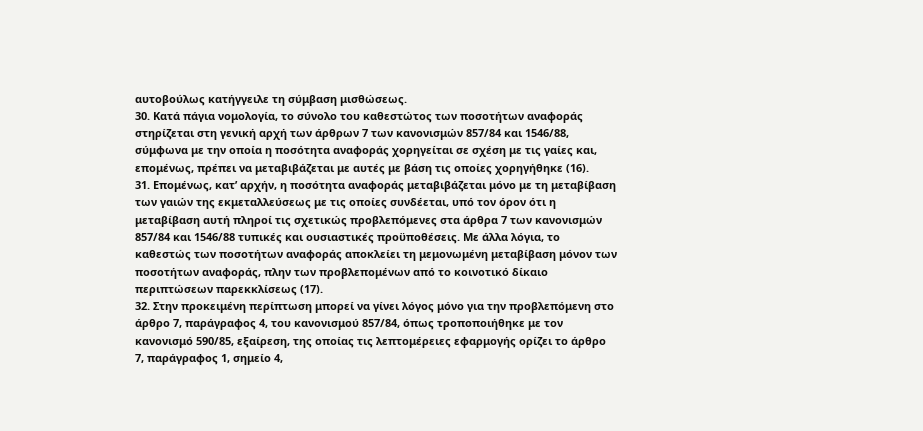αυτοβούλως κατήγγειλε τη σύμβαση μισθώσεως.
30. Κατά πάγια νομολογία, το σύνολο του καθεστώτος των ποσοτήτων αναφοράς στηρίζεται στη γενική αρχή των άρθρων 7 των κανονισμών 857/84 και 1546/88, σύμφωνα με την οποία η ποσότητα αναφοράς χορηγείται σε σχέση με τις γαίες και, επομένως, πρέπει να μεταβιβάζεται με αυτές με βάση τις οποίες χορηγήθηκε (16).
31. Επομένως, κατ’ αρχήν, η ποσότητα αναφοράς μεταβιβάζεται μόνο με τη μεταβίβαση των γαιών της εκμεταλλεύσεως με τις οποίες συνδέεται, υπό τον όρον ότι η μεταβίβαση αυτή πληροί τις σχετικώς προβλεπόμενες στα άρθρα 7 των κανονισμών 857/84 και 1546/88 τυπικές και ουσιαστικές προϋποθέσεις. Με άλλα λόγια, το καθεστώς των ποσοτήτων αναφοράς αποκλείει τη μεμονωμένη μεταβίβαση μόνον των ποσοτήτων αναφοράς, πλην των προβλεπομένων από το κοινοτικό δίκαιο περιπτώσεων παρεκκλίσεως (17).
32. Στην προκειμένη περίπτωση μπορεί να γίνει λόγος μόνο για την προβλεπόμενη στο άρθρο 7, παράγραφος 4, του κανονισμού 857/84, όπως τροποποιήθηκε με τον κανονισμό 590/85, εξαίρεση, της οποίας τις λεπτομέρειες εφαρμογής ορίζει το άρθρο 7, παράγραφος 1, σημείο 4,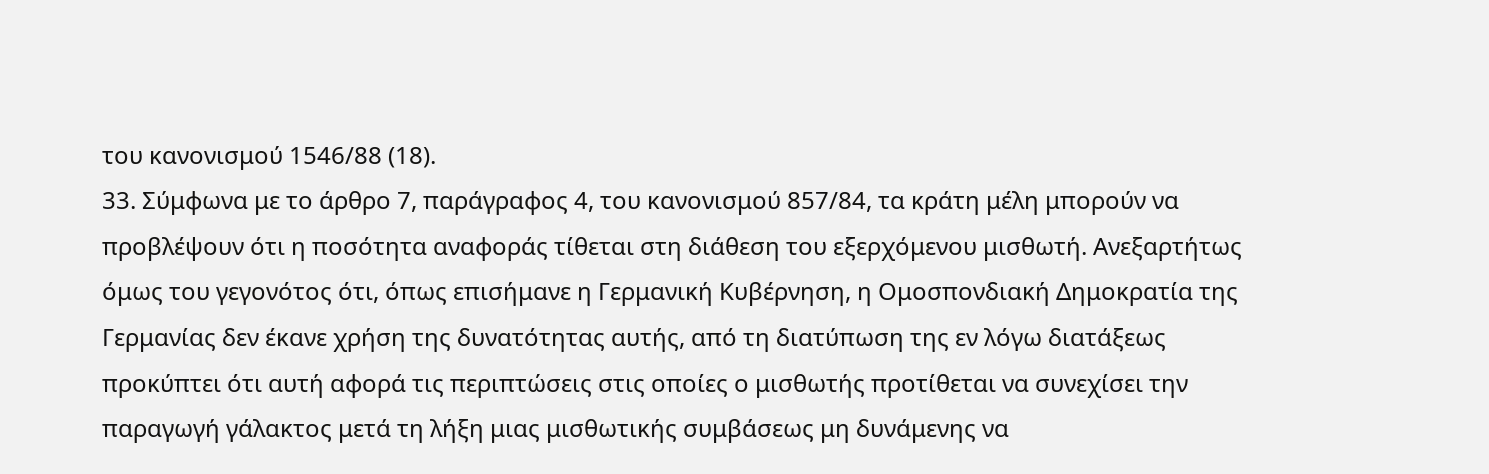του κανονισμού 1546/88 (18).
33. Σύμφωνα με το άρθρο 7, παράγραφος 4, του κανονισμού 857/84, τα κράτη μέλη μπορούν να προβλέψουν ότι η ποσότητα αναφοράς τίθεται στη διάθεση του εξερχόμενου μισθωτή. Ανεξαρτήτως όμως του γεγονότος ότι, όπως επισήμανε η Γερμανική Κυβέρνηση, η Ομοσπονδιακή Δημοκρατία της Γερμανίας δεν έκανε χρήση της δυνατότητας αυτής, από τη διατύπωση της εν λόγω διατάξεως προκύπτει ότι αυτή αφορά τις περιπτώσεις στις οποίες ο μισθωτής προτίθεται να συνεχίσει την παραγωγή γάλακτος μετά τη λήξη μιας μισθωτικής συμβάσεως μη δυνάμενης να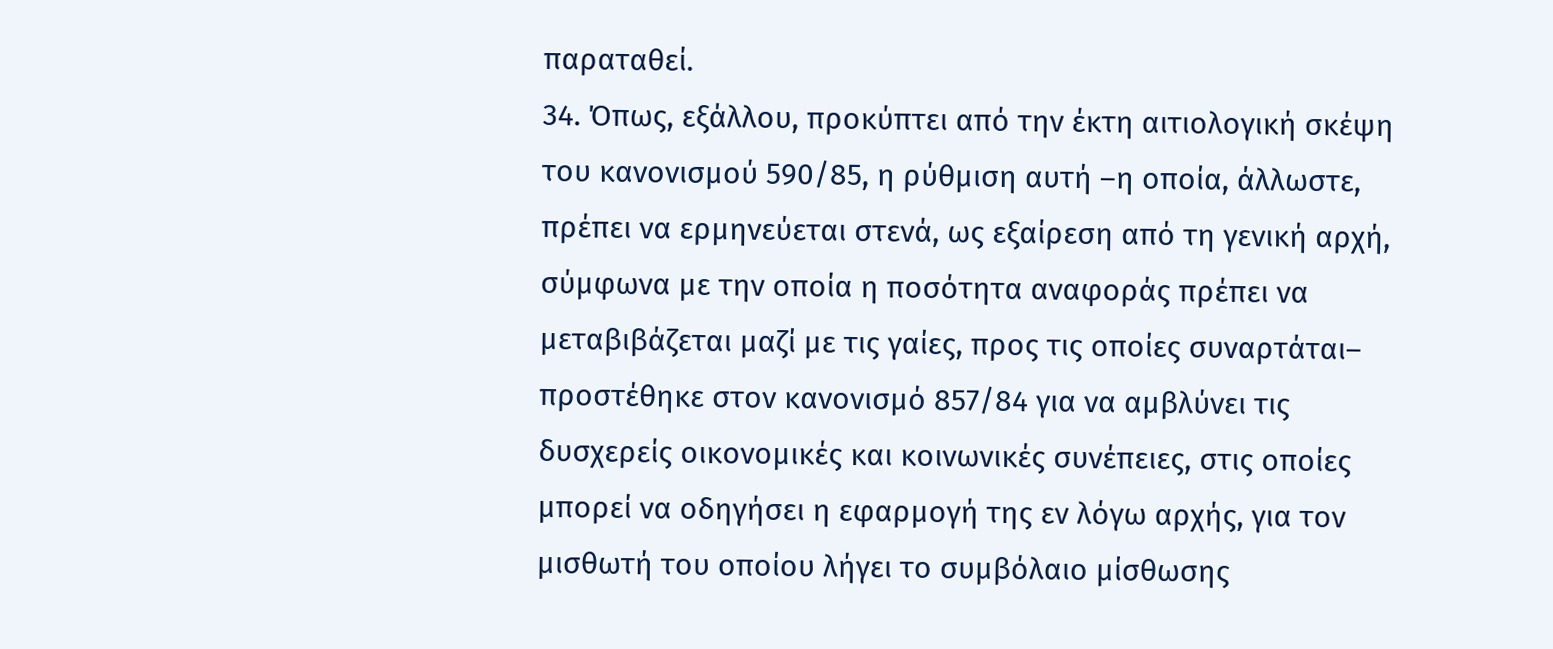παραταθεί.
34. Όπως, εξάλλου, προκύπτει από την έκτη αιτιολογική σκέψη του κανονισμού 590/85, η ρύθμιση αυτή –η οποία, άλλωστε, πρέπει να ερμηνεύεται στενά, ως εξαίρεση από τη γενική αρχή, σύμφωνα με την οποία η ποσότητα αναφοράς πρέπει να μεταβιβάζεται μαζί με τις γαίες, προς τις οποίες συναρτάται– προστέθηκε στον κανονισμό 857/84 για να αμβλύνει τις δυσχερείς οικονομικές και κοινωνικές συνέπειες, στις οποίες μπορεί να οδηγήσει η εφαρμογή της εν λόγω αρχής, για τον μισθωτή του οποίου λήγει το συμβόλαιο μίσθωσης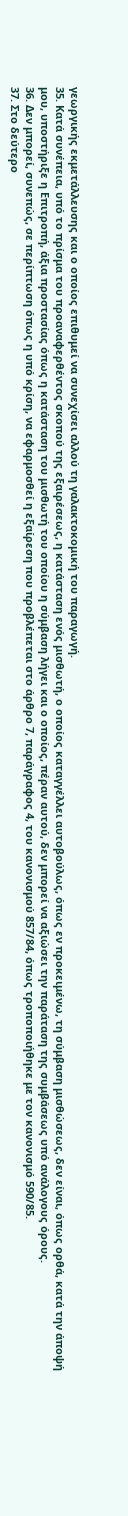γεωργικής εκμετάλλευσης και ο οποίος επιθυμεί να συνεχίσει αλλού τη γαλακτοκομική του παραγωγή.
35. Κατά συνέπεια, υπό το πρίσμα του προαναφερθέντος σκοπού της εξαιρέσεως, η κατάσταση ενός μισθωτή, ο οποίος καταγγέλλει αυτοβούλως, όπως εν προκειμένω, τη σύμβαση μισθώσεως, δεν είναι, όπως ορθά, κατά την άποψή μου, υποστήριξε η Επιτροπή, άξια προστασίας όπως η κατάσταση του μισθωτή του οποίου η σύμβαση λήγει και ο οποίος, πέραν αυτού, δεν μπορεί να αξιώσει την παράταση της συμβάσεως υπό ανάλογους όρους.
36. Δεν μπορεί, συνεπώς, σε περίπτωση όπως η υπό κρίση, να εφαρμοσθεί η εξαίρεση που προβλέπεται στο άρθρο 7, παράγραφος 4, του κανονισμού 857/84, όπως τροποποιήθηκε με τον κανονισμό 590/85.
37. Στο δεύτερο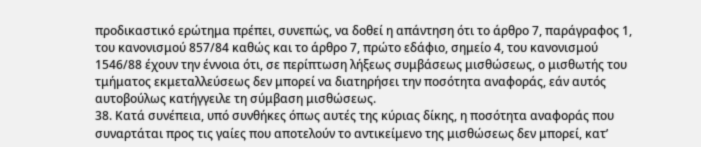προδικαστικό ερώτημα πρέπει, συνεπώς, να δοθεί η απάντηση ότι το άρθρο 7, παράγραφος 1, του κανονισμού 857/84 καθώς και το άρθρο 7, πρώτο εδάφιο, σημείο 4, του κανονισμού 1546/88 έχουν την έννοια ότι, σε περίπτωση λήξεως συμβάσεως μισθώσεως, ο μισθωτής του τμήματος εκμεταλλεύσεως δεν μπορεί να διατηρήσει την ποσότητα αναφοράς, εάν αυτός αυτοβούλως κατήγγειλε τη σύμβαση μισθώσεως.
38. Κατά συνέπεια, υπό συνθήκες όπως αυτές της κύριας δίκης, η ποσότητα αναφοράς που συναρτάται προς τις γαίες που αποτελούν το αντικείμενο της μισθώσεως δεν μπορεί, κατ’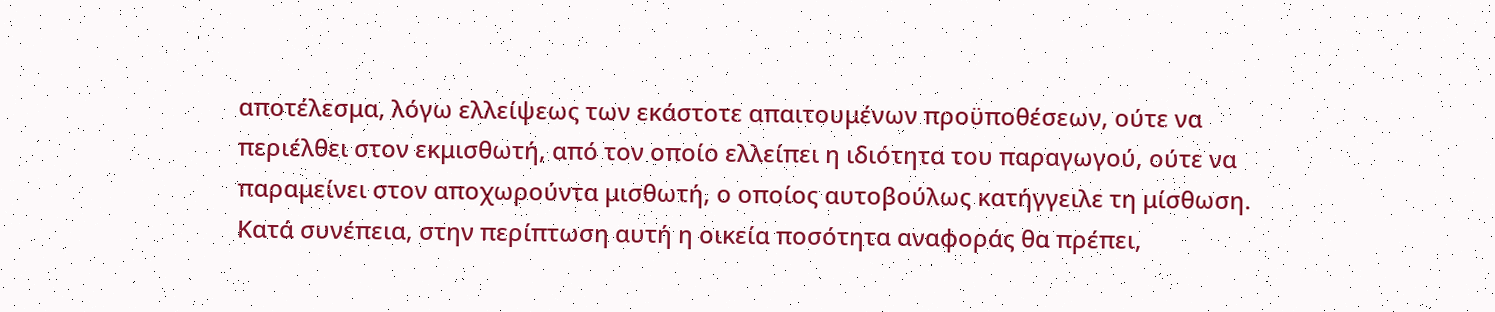αποτέλεσμα, λόγω ελλείψεως των εκάστοτε απαιτουμένων προϋποθέσεων, ούτε να περιέλθει στον εκμισθωτή, από τον οποίο ελλείπει η ιδιότητα του παραγωγού, ούτε να παραμείνει στον αποχωρούντα μισθωτή, ο οποίος αυτοβούλως κατήγγειλε τη μίσθωση. Κατά συνέπεια, στην περίπτωση αυτή η οικεία ποσότητα αναφοράς θα πρέπει,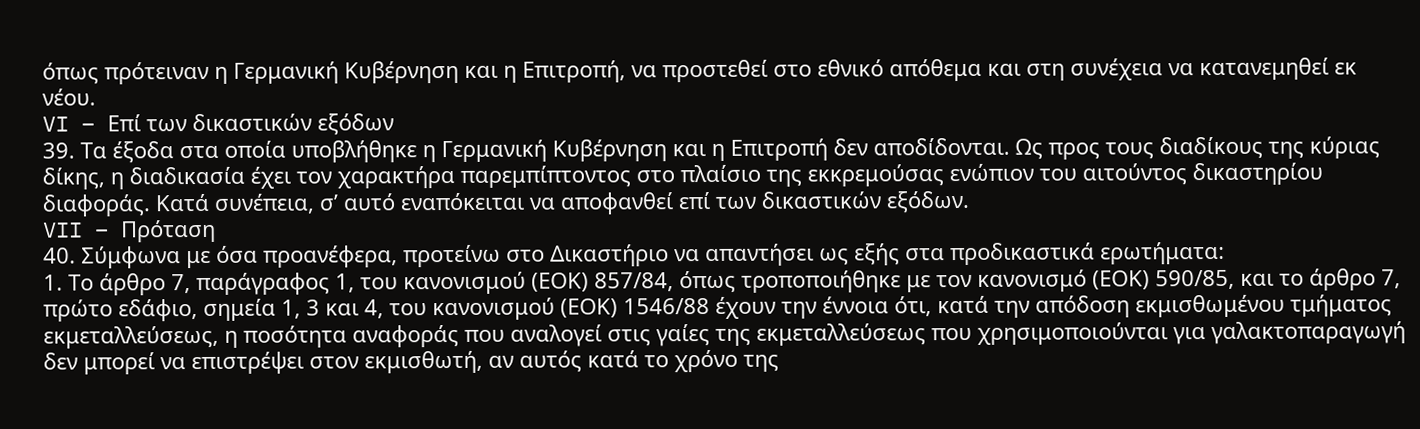όπως πρότειναν η Γερμανική Κυβέρνηση και η Επιτροπή, να προστεθεί στο εθνικό απόθεμα και στη συνέχεια να κατανεμηθεί εκ νέου.
VI – Επί των δικαστικών εξόδων
39. Τα έξοδα στα οποία υποβλήθηκε η Γερμανική Κυβέρνηση και η Επιτροπή δεν αποδίδονται. Ως προς τους διαδίκους της κύριας δίκης, η διαδικασία έχει τον χαρακτήρα παρεμπίπτοντος στο πλαίσιο της εκκρεμούσας ενώπιον του αιτούντος δικαστηρίου διαφοράς. Κατά συνέπεια, σ’ αυτό εναπόκειται να αποφανθεί επί των δικαστικών εξόδων.
VII – Πρόταση
40. Σύμφωνα με όσα προανέφερα, προτείνω στο Δικαστήριο να απαντήσει ως εξής στα προδικαστικά ερωτήματα:
1. Το άρθρο 7, παράγραφος 1, του κανονισμού (ΕΟΚ) 857/84, όπως τροποποιήθηκε με τον κανονισμό (ΕΟΚ) 590/85, και το άρθρο 7, πρώτο εδάφιο, σημεία 1, 3 και 4, του κανονισμού (ΕΟΚ) 1546/88 έχουν την έννοια ότι, κατά την απόδοση εκμισθωμένου τμήματος εκμεταλλεύσεως, η ποσότητα αναφοράς που αναλογεί στις γαίες της εκμεταλλεύσεως που χρησιμοποιούνται για γαλακτοπαραγωγή δεν μπορεί να επιστρέψει στον εκμισθωτή, αν αυτός κατά το χρόνο της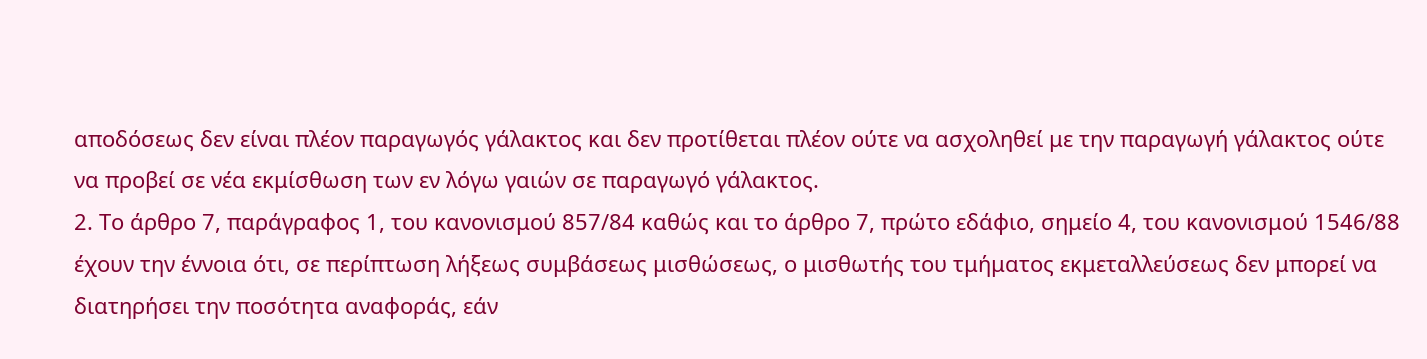αποδόσεως δεν είναι πλέον παραγωγός γάλακτος και δεν προτίθεται πλέον ούτε να ασχοληθεί με την παραγωγή γάλακτος ούτε να προβεί σε νέα εκμίσθωση των εν λόγω γαιών σε παραγωγό γάλακτος.
2. Το άρθρο 7, παράγραφος 1, του κανονισμού 857/84 καθώς και το άρθρο 7, πρώτο εδάφιο, σημείο 4, του κανονισμού 1546/88 έχουν την έννοια ότι, σε περίπτωση λήξεως συμβάσεως μισθώσεως, ο μισθωτής του τμήματος εκμεταλλεύσεως δεν μπορεί να διατηρήσει την ποσότητα αναφοράς, εάν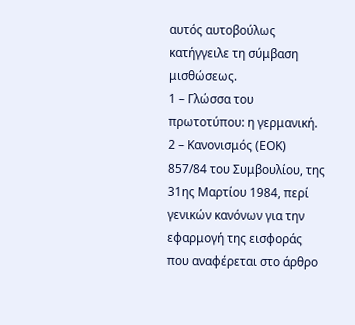αυτός αυτοβούλως κατήγγειλε τη σύμβαση μισθώσεως.
1 – Γλώσσα του πρωτοτύπου: η γερμανική.
2 – Κανονισμός (ΕΟΚ) 857/84 του Συμβουλίου, της 31ης Μαρτίου 1984, περί γενικών κανόνων για την εφαρμογή της εισφοράς που αναφέρεται στο άρθρο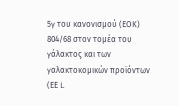5γ του κανονισμού (ΕΟΚ) 804/68 στον τομέα του γάλακτος και των γαλακτοκομικών προϊόντων (ΕΕ L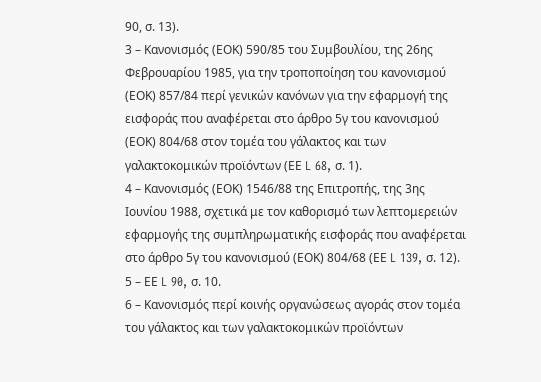90, σ. 13).
3 – Κανονισμός (ΕΟΚ) 590/85 του Συμβουλίου, της 26ης Φεβρουαρίου 1985, για την τροποποίηση του κανονισμού (ΕΟΚ) 857/84 περί γενικών κανόνων για την εφαρμογή της εισφοράς που αναφέρεται στο άρθρο 5γ του κανονισμού (ΕΟΚ) 804/68 στον τομέα του γάλακτος και των γαλακτοκομικών προϊόντων (ΕΕ L 68, σ. 1).
4 – Κανονισμός (ΕΟΚ) 1546/88 της Επιτροπής, της 3ης Ιουνίου 1988, σχετικά με τον καθορισμό των λεπτομερειών εφαρμογής της συμπληρωματικής εισφοράς που αναφέρεται στο άρθρο 5γ του κανονισμού (ΕΟΚ) 804/68 (ΕΕ L 139, σ. 12).
5 – ΕΕ L 90, σ. 10.
6 – Κανονισμός περί κοινής οργανώσεως αγοράς στον τομέα του γάλακτος και των γαλακτοκομικών προϊόντων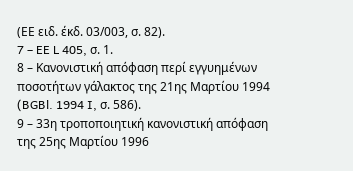(ΕΕ ειδ. έκδ. 03/003, σ. 82).
7 – EE L 405, σ. 1.
8 – Κανονιστική απόφαση περί εγγυημένων ποσοτήτων γάλακτος της 21ης Μαρτίου 1994 (BGBl. 1994 I, σ. 586).
9 – 33η τροποποιητική κανονιστική απόφαση της 25ης Μαρτίου 1996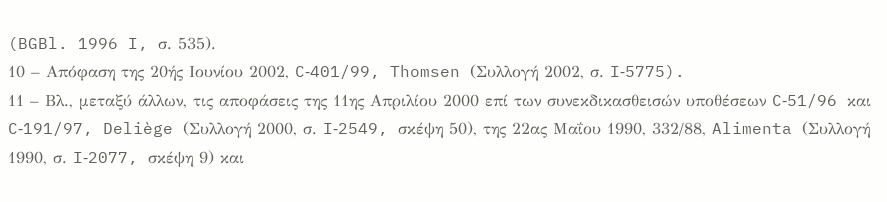(BGBl. 1996 I, σ. 535).
10 – Απόφαση της 20ής Ιουνίου 2002, C‑401/99, Thomsen (Συλλογή 2002, σ. I‑5775).
11 – Βλ., μεταξύ άλλων, τις αποφάσεις της 11ης Απριλίου 2000 επί των συνεκδικασθεισών υποθέσεων C‑51/96 και C‑191/97, Deliège (Συλλογή 2000, σ. I‑2549, σκέψη 50), της 22ας Μαΐου 1990, 332/88, Alimenta (Συλλογή 1990, σ. I‑2077, σκέψη 9) και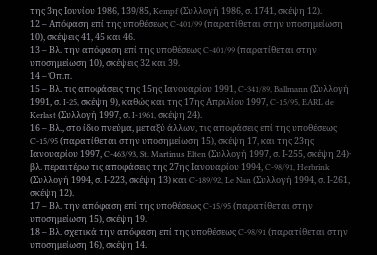της 3ης Ιουνίου 1986, 139/85, Kempf (Συλλογή 1986, σ. 1741, σκέψη 12).
12 – Απόφαση επί της υποθέσεως C‑401/99 (παρατίθεται στην υποσημείωση 10), σκέψεις 41, 45 και 46.
13 – Βλ. την απόφαση επί της υποθέσεως C‑401/99 (παρατίθεται στην υποσημείωση 10), σκέψεις 32 και 39.
14 – Όπ.π.
15 – Βλ. τις αποφάσεις της 15ης Ιανουαρίου 1991, C‑341/89, Ballmann (Συλλογή 1991, σ. I‑25, σκέψη 9), καθώς και της 17ης Απριλίου 1997, C‑15/95, EARL de Kerlast (Συλλογή 1997, σ. I‑1961, σκέψη 24).
16 – Βλ., στο ίδιο πνεύμα, μεταξύ άλλων, τις αποφάσεις επί της υποθέσεως C-15/95 (παρατίθεται στην υποσημείωση 15), σκέψη 17, και της 23ης Ιανουαρίου 1997, C‑463/93, St. Martinus Elten (Συλλογή 1997, σ. Ι-255, σκέψη 24)· βλ. περαιτέρω τις αποφάσεις της 27ης Ιανουαρίου 1994, C-98/91, Herbrink (Συλλογή 1994, σ. Ι‑223, σκέψη 13) και C-189/92, Le Nan (Συλλογή 1994, σ. Ι-261, σκέψη 12).
17 – Βλ. την απόφαση επί της υποθέσεως C‑15/95 (παρατίθεται στην υποσημείωση 15), σκέψη 19.
18 – Βλ. σχετικά την απόφαση επί της υποθέσεως C‑98/91 (παρατίθεται στην υποσημείωση 16), σκέψη 14.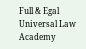Full & Egal Universal Law Academy